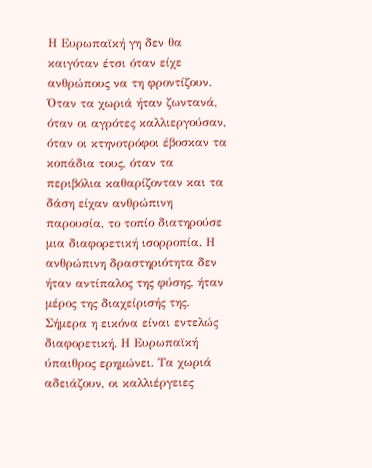Η Ευρωπαϊκή γη δεν θα καιγόταν έτσι όταν είχε ανθρώπους να τη φροντίζουν. Όταν τα χωριά ήταν ζωντανά, όταν οι αγρότες καλλιεργούσαν, όταν οι κτηνοτρόφοι έβοσκαν τα κοπάδια τους, όταν τα περιβόλια καθαρίζονταν και τα δάση είχαν ανθρώπινη παρουσία, το τοπίο διατηρούσε μια διαφορετική ισορροπία. Η ανθρώπινη δραστηριότητα δεν ήταν αντίπαλος της φύσης, ήταν μέρος της διαχείρισής της. Σήμερα η εικόνα είναι εντελώς διαφορετική. Η Ευρωπαϊκή ύπαιθρος ερημώνει. Τα χωριά αδειάζουν, οι καλλιέργειες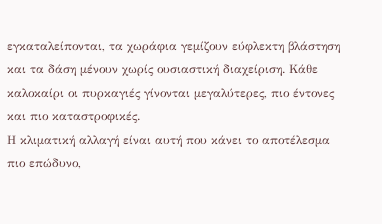εγκαταλείπονται, τα χωράφια γεμίζουν εύφλεκτη βλάστηση και τα δάση μένουν χωρίς ουσιαστική διαχείριση. Κάθε καλοκαίρι οι πυρκαγιές γίνονται μεγαλύτερες, πιο έντονες και πιο καταστροφικές.
Η κλιματική αλλαγή είναι αυτή που κάνει το αποτέλεσμα πιο επώδυνο,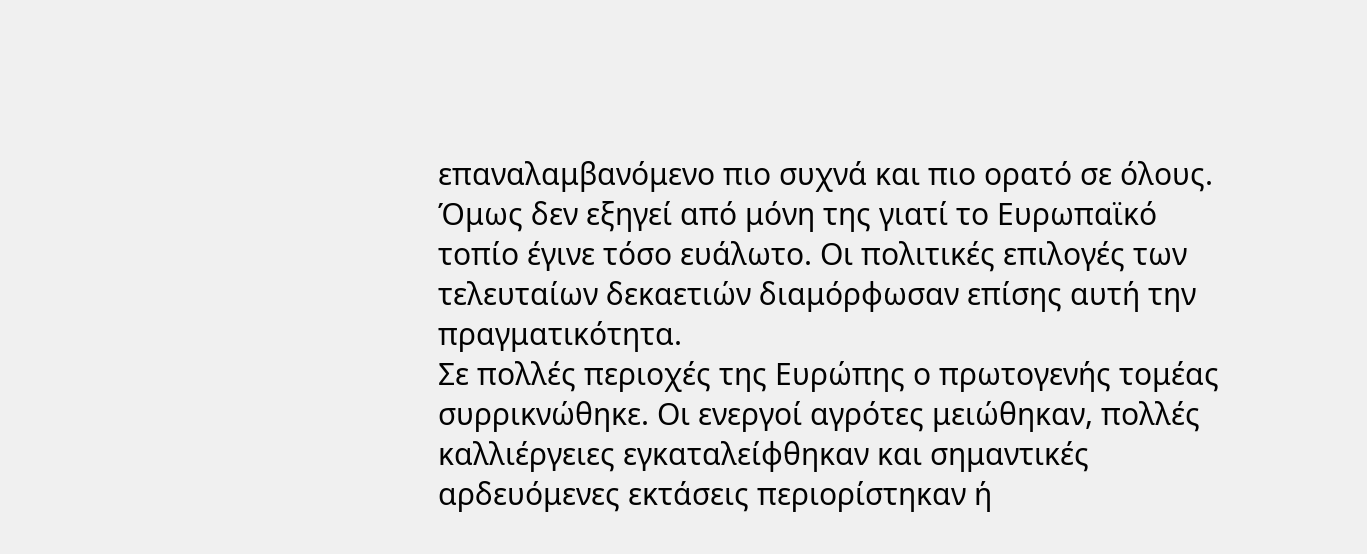επαναλαμβανόμενο πιο συχνά και πιο ορατό σε όλους. Όμως δεν εξηγεί από μόνη της γιατί το Ευρωπαϊκό τοπίο έγινε τόσο ευάλωτο. Οι πολιτικές επιλογές των τελευταίων δεκαετιών διαμόρφωσαν επίσης αυτή την πραγματικότητα.
Σε πολλές περιοχές της Ευρώπης ο πρωτογενής τομέας συρρικνώθηκε. Οι ενεργοί αγρότες μειώθηκαν, πολλές καλλιέργειες εγκαταλείφθηκαν και σημαντικές αρδευόμενες εκτάσεις περιορίστηκαν ή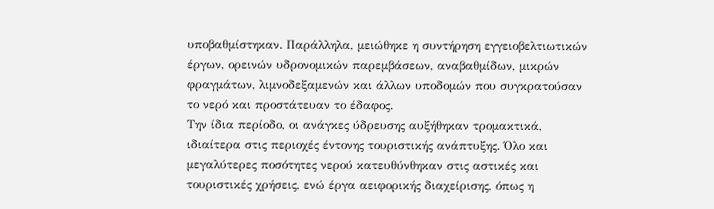υποβαθμίστηκαν. Παράλληλα, μειώθηκε η συντήρηση εγγειοβελτιωτικών έργων, ορεινών υδρονομικών παρεμβάσεων, αναβαθμίδων, μικρών φραγμάτων, λιμνοδεξαμενών και άλλων υποδομών που συγκρατούσαν το νερό και προστάτευαν το έδαφος.
Την ίδια περίοδο, οι ανάγκες ύδρευσης αυξήθηκαν τρομακτικά, ιδιαίτερα στις περιοχές έντονης τουριστικής ανάπτυξης. Όλο και μεγαλύτερες ποσότητες νερού κατευθύνθηκαν στις αστικές και τουριστικές χρήσεις, ενώ έργα αειφορικής διαχείρισης, όπως η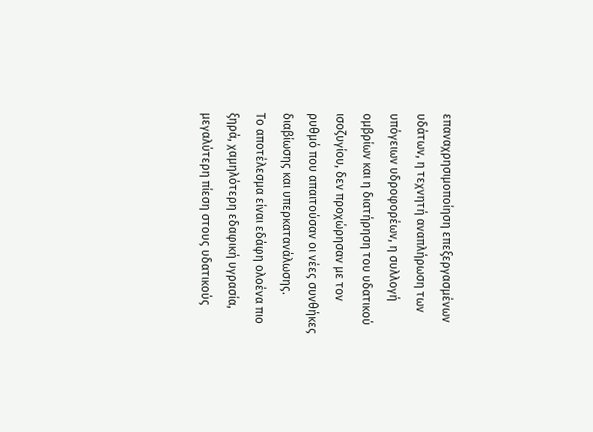επαναχρησιμοποίηση επεξεργασμένων υδάτων, η τεχνητή αναπλήρωση των υπόγειων υδροφορέων, η συλλογή ομβρίων και η διατήρηση του υδατικού ισοζυγίου, δεν προχώρησαν με τον ρυθμό που απαιτούσαν οι νέες συνθήκες διαβίωσης και υπερκατανάλωσης.
Το αποτέλεσμα είναι εδάφη ολοένα πιο ξηρά, χαμηλότερη εδαφική υγρασία, μεγαλύτερη πίεση στους υδατικούς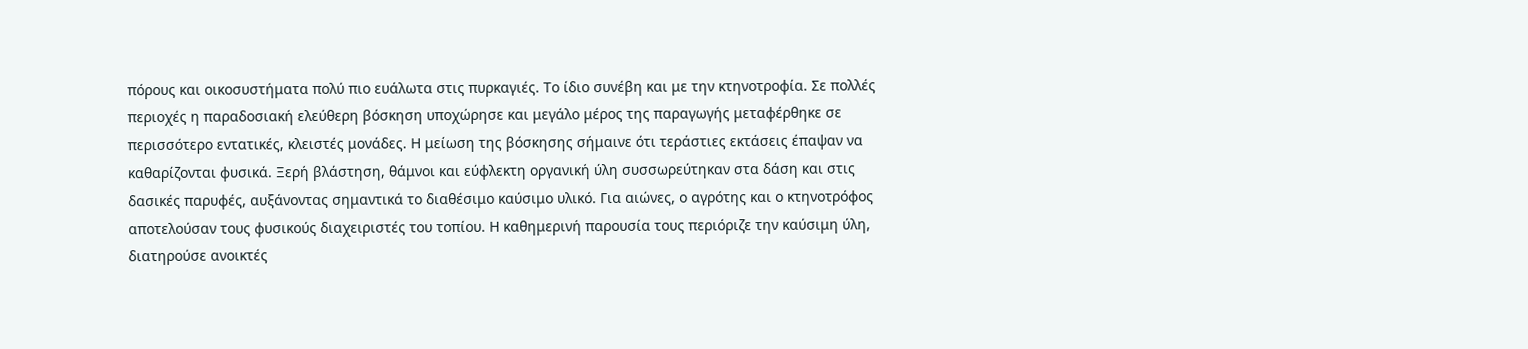πόρους και οικοσυστήματα πολύ πιο ευάλωτα στις πυρκαγιές. Το ίδιο συνέβη και με την κτηνοτροφία. Σε πολλές περιοχές η παραδοσιακή ελεύθερη βόσκηση υποχώρησε και μεγάλο μέρος της παραγωγής μεταφέρθηκε σε περισσότερο εντατικές, κλειστές μονάδες. Η μείωση της βόσκησης σήμαινε ότι τεράστιες εκτάσεις έπαψαν να καθαρίζονται φυσικά. Ξερή βλάστηση, θάμνοι και εύφλεκτη οργανική ύλη συσσωρεύτηκαν στα δάση και στις δασικές παρυφές, αυξάνοντας σημαντικά το διαθέσιμο καύσιμο υλικό. Για αιώνες, ο αγρότης και ο κτηνοτρόφος αποτελούσαν τους φυσικούς διαχειριστές του τοπίου. Η καθημερινή παρουσία τους περιόριζε την καύσιμη ύλη, διατηρούσε ανοικτές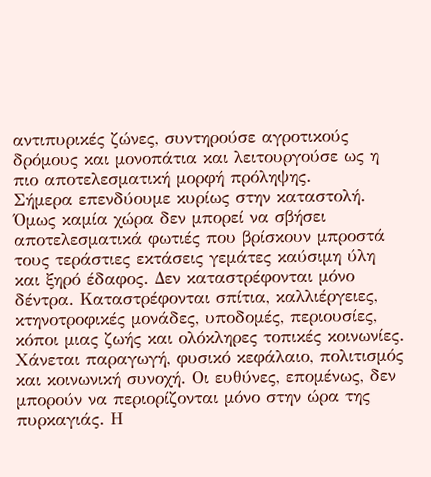αντιπυρικές ζώνες, συντηρούσε αγροτικούς δρόμους και μονοπάτια και λειτουργούσε ως η πιο αποτελεσματική μορφή πρόληψης.
Σήμερα επενδύουμε κυρίως στην καταστολή. Όμως καμία χώρα δεν μπορεί να σβήσει αποτελεσματικά φωτιές που βρίσκουν μπροστά τους τεράστιες εκτάσεις γεμάτες καύσιμη ύλη και ξηρό έδαφος. Δεν καταστρέφονται μόνο δέντρα. Καταστρέφονται σπίτια, καλλιέργειες, κτηνοτροφικές μονάδες, υποδομές, περιουσίες, κόποι μιας ζωής και ολόκληρες τοπικές κοινωνίες. Χάνεται παραγωγή, φυσικό κεφάλαιο, πολιτισμός και κοινωνική συνοχή. Οι ευθύνες, επομένως, δεν μπορούν να περιορίζονται μόνο στην ώρα της πυρκαγιάς. Η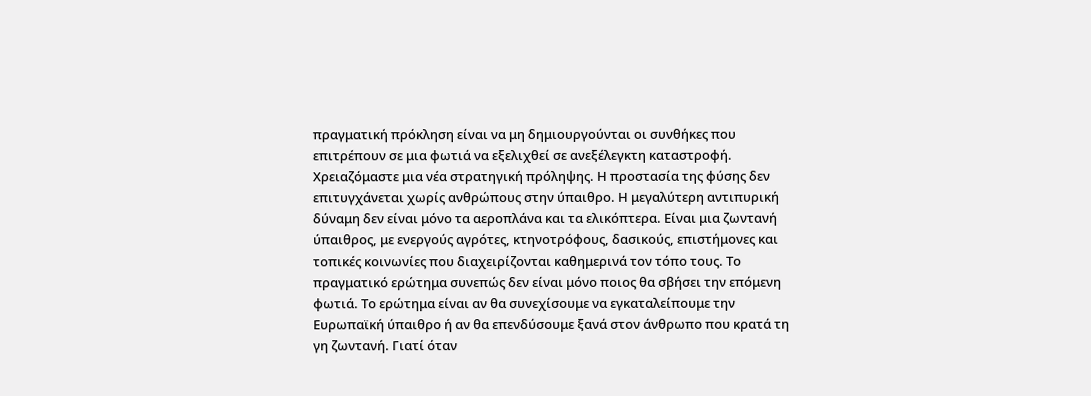πραγματική πρόκληση είναι να μη δημιουργούνται οι συνθήκες που επιτρέπουν σε μια φωτιά να εξελιχθεί σε ανεξέλεγκτη καταστροφή.
Χρειαζόμαστε μια νέα στρατηγική πρόληψης. Η προστασία της φύσης δεν επιτυγχάνεται χωρίς ανθρώπους στην ύπαιθρο. Η μεγαλύτερη αντιπυρική δύναμη δεν είναι μόνο τα αεροπλάνα και τα ελικόπτερα. Είναι μια ζωντανή ύπαιθρος, με ενεργούς αγρότες, κτηνοτρόφους, δασικούς, επιστήμονες και τοπικές κοινωνίες που διαχειρίζονται καθημερινά τον τόπο τους. Το πραγματικό ερώτημα συνεπώς δεν είναι μόνο ποιος θα σβήσει την επόμενη φωτιά. Το ερώτημα είναι αν θα συνεχίσουμε να εγκαταλείπουμε την Ευρωπαϊκή ύπαιθρο ή αν θα επενδύσουμε ξανά στον άνθρωπο που κρατά τη γη ζωντανή. Γιατί όταν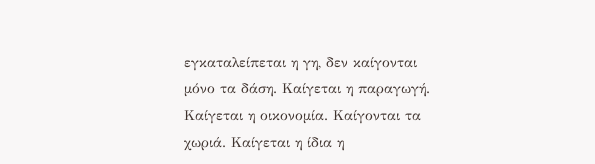εγκαταλείπεται η γη, δεν καίγονται μόνο τα δάση. Καίγεται η παραγωγή. Καίγεται η οικονομία. Καίγονται τα χωριά. Καίγεται η ίδια η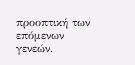προοπτική των επόμενων γενεών.